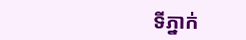ទីភ្នាក់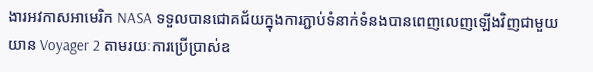ងារអវកាសអាមេរិក NASA ទទួលបានជោគជ័យក្នុងការភ្ជាប់ទំនាក់ទំនងបានពេញលេញឡើងវិញជាមួយយាន Voyager 2 តាមរយៈការប្រើប្រាស់ឧ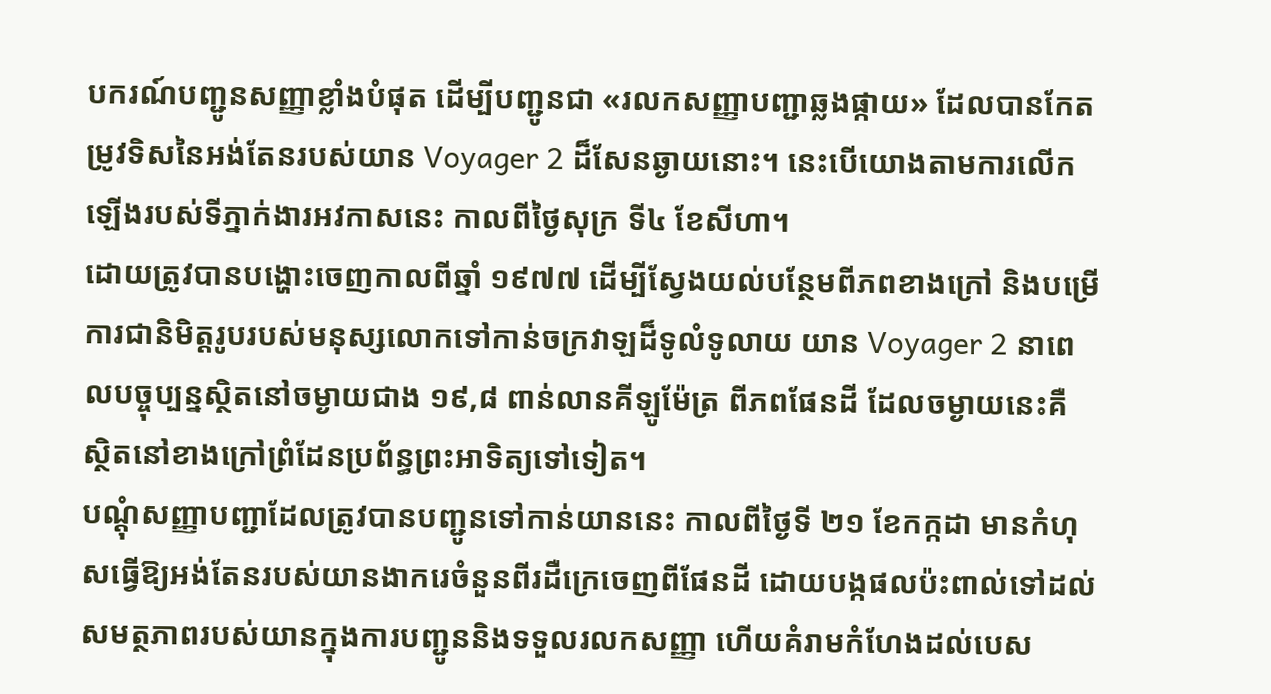បករណ៍បញ្ជូនសញ្ញាខ្លាំងបំផុត ដើម្បីបញ្ជូនជា «រលកសញ្ញាបញ្ជាឆ្លងផ្កាយ» ដែលបានកែតម្រូវទិសនៃអង់តែនរបស់យាន Voyager 2 ដ៏សែនឆ្ងាយនោះ។ នេះបើយោងតាមការលើកឡើងរបស់ទីភ្នាក់ងារអវកាសនេះ កាលពីថ្ងៃសុក្រ ទី៤ ខែសីហា។
ដោយត្រូវបានបង្ហោះចេញកាលពីឆ្នាំ ១៩៧៧ ដើម្បីស្វែងយល់បន្ថែមពីភពខាងក្រៅ និងបម្រើការជានិមិត្តរូបរបស់មនុស្សលោកទៅកាន់ចក្រវាឡដ៏ទូលំទូលាយ យាន Voyager 2 នាពេលបច្ចុប្បន្នស្ថិតនៅចម្ងាយជាង ១៩,៨ ពាន់លានគីឡូម៉ែត្រ ពីភពផែនដី ដែលចម្ងាយនេះគឺ ស្ថិតនៅខាងក្រៅព្រំដែនប្រព័ន្ធព្រះអាទិត្យទៅទៀត។
បណ្តុំសញ្ញាបញ្ជាដែលត្រូវបានបញ្ជូនទៅកាន់យាននេះ កាលពីថ្ងៃទី ២១ ខែកក្កដា មានកំហុសធ្វើឱ្យអង់តែនរបស់យានងាករេចំនួនពីរដឺក្រេចេញពីផែនដី ដោយបង្កផលប៉ះពាល់ទៅដល់សមត្ថភាពរបស់យានក្នុងការបញ្ជូននិងទទួលរលកសញ្ញា ហើយគំរាមកំហែងដល់បេស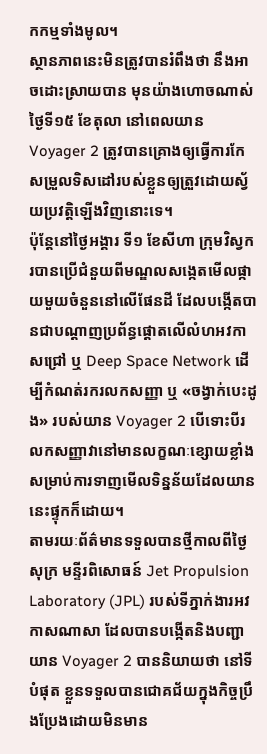កកម្មទាំងមូល។
ស្ថានភាពនេះមិនត្រូវបានរំពឹងថា នឹងអាចដោះស្រាយបាន មុនយ៉ាងហោចណាស់ថ្ងៃទី១៥ ខែតុលា នៅពេលយាន Voyager 2 ត្រូវបានគ្រោងឲ្យធ្វើការកែសម្រួលទិសដៅរបស់ខ្លួនឲ្យត្រួវដោយស្វ័យប្រវត្តិឡើងវិញនោះទេ។
ប៉ុន្តែនៅថ្ងៃអង្គារ ទី១ ខែសីហា ក្រុមវិស្វករបានប្រើជំនួយពីមណ្ឌលសង្កេតមើលផ្កាយមួយចំនួននៅលើផែនដី ដែលបង្កើតបានជាបណ្តាញប្រព័ន្ធផ្តោតលើលំហអវកាសជ្រៅ ឬ Deep Space Network ដើម្បីកំណត់រករលកសញ្ញា ឬ «ចង្វាក់បេះដូង» របស់យាន Voyager 2 បើទោះបីរលកសញ្ញាវានៅមានលក្ខណៈខ្សោយខ្លាំង សម្រាប់ការទាញមើលទិន្នន័យដែលយាននេះផ្ទុកក៏ដោយ។
តាមរយៈព័ត៌មានទទួលបានថ្មីកាលពីថ្ងៃសុក្រ មន្ទីរពិសោធន៍ Jet Propulsion Laboratory (JPL) របស់ទីភ្នាក់ងារអវកាសណាសា ដែលបានបង្កើតនិងបញ្ជាយាន Voyager 2 បាននិយាយថា នៅទីបំផុត ខ្លួនទទួលបានជោគជ័យក្នុងកិច្ចប្រឹងប្រែងដោយមិនមាន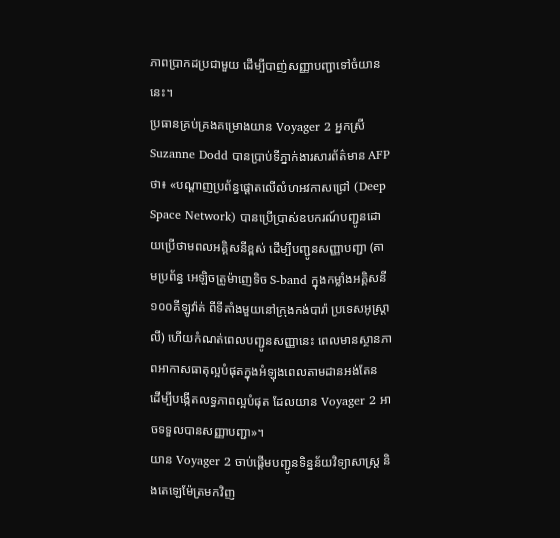ភាពប្រាកដប្រជាមួយ ដើម្បីបាញ់សញ្ញាបញ្ជាទៅចំយាននេះ។
ប្រធានគ្រប់គ្រងគម្រោងយាន Voyager 2 អ្នកស្រី Suzanne Dodd បានប្រាប់ទីភ្នាក់ងារសារព័ត៌មាន AFP ថា៖ «បណ្តាញប្រព័ន្ធផ្តោតលើលំហអវកាសជ្រៅ (Deep Space Network) បានប្រើប្រាស់ឧបករណ៍បញ្ជូនដោយប្រើថាមពលអគ្គិសនីខ្ពស់ ដើម្បីបញ្ជូនសញ្ញាបញ្ជា (តាមប្រព័ន្ធ អេឡិចត្រូម៉ាញេទិច S-band ក្នុងកម្លាំងអគ្គិសនី ១០០គីឡូវ៉ាត់ ពីទីតាំងមួយនៅក្រុងកង់បារ៉ា ប្រទេសអូស្រ្តាលី) ហើយកំណត់ពេលបញ្ជូនសញ្ញានេះ ពេលមានស្ថានភាពអាកាសធាតុល្អបំផុតក្នុងអំឡុងពេលតាមដានអង់តែន ដើម្បីបង្កើតលទ្ធភាពល្អបំផុត ដែលយាន Voyager 2 អាចទទួលបានសញ្ញាបញ្ជា»។
យាន Voyager 2 ចាប់ផ្តើមបញ្ជូនទិន្នន័យវិទ្យាសាស្រ្ត និងតេឡេម៉ែត្រមកវិញ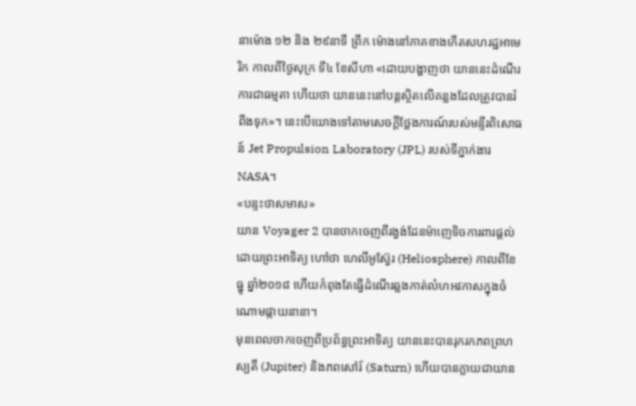នាម៉ោង ១២ និង ២៩នាទី ព្រឹក ម៉ោងនៅភាគខាងកើតសហរដ្ឋអាមេរិក កាលពីថ្ងៃសុក្រ ទី៤ ខែសីហា «ដោយបង្ហាញថា យាននេះដំណើរការជាធម្មតា ហើយថា យាននេះនៅបន្តស្ថិតលើគន្លងដែលត្រូវបានរំពឹងទុក»។ នេះបើយោងទៅតាមសេចក្តីថ្លែងការណ៍របស់មន្ទីរពិសោធន៍ Jet Propulsion Laboratory (JPL) របស់ទីភ្នាក់ងារ NASA។
«បន្ទះថាសមាស»
យាន Voyager 2 បានចាកចេញពីរង្វង់ដែនម៉ាញេទិចការពារផ្តល់ដោយព្រះអាទិត្យ ហៅថា ហេលីអូស្វ៊ែរ (Heliosphere) កាលពីខែធ្នូ ឆ្នាំ២០១៨ ហើយកំពុងតែធ្វើដំណើរឆ្លងកាត់លំហអវកាសក្នុងចំណោមផ្កាយនានា។
មុនពេលចាកចេញពីប្រព័ន្ធព្រះអាទិត្យ យាននេះបានរុករកភពព្រហស្បតិ៍ (Jupiter) និងភពសៅរ៍ (Saturn) ហើយបានក្លាយជាយាន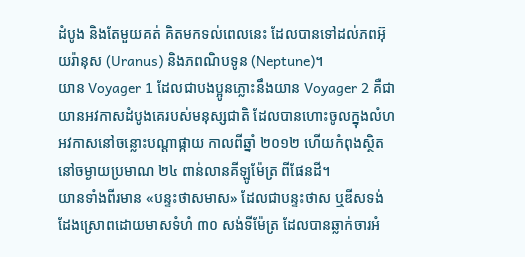ដំបូង និងតែមួយគត់ គិតមកទល់ពេលនេះ ដែលបានទៅដល់ភពអ៊ុយរ៉ានុស (Uranus) និងភពណិបទូន (Neptune)។
យាន Voyager 1 ដែលជាបងប្អូនភ្លោះនឹងយាន Voyager 2 គឺជាយានអវកាសដំបូងគេរបស់មនុស្សជាតិ ដែលបានហោះចូលក្នុងលំហអវកាសនៅចន្លោះបណ្តាផ្កាយ កាលពីឆ្នាំ ២០១២ ហើយកំពុងស្ថិតនៅចម្ងាយប្រមាណ ២៤ ពាន់លានគីឡូម៉ែត្រ ពីផែនដី។
យានទាំងពីរមាន «បន្ទះថាសមាស» ដែលជាបន្ទះថាស ឬឌីសទង់ដែងស្រោពដោយមាសទំហំ ៣០ សង់ទីម៉ែត្រ ដែលបានឆ្លាក់ចារអំ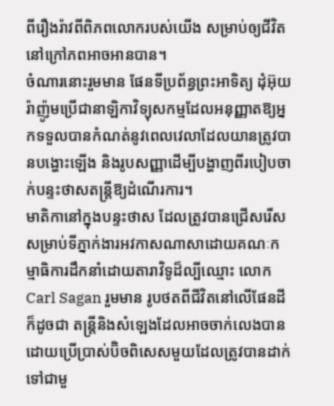ពីរឿងរ៉ាវពីពិភពលោករបស់យើង សម្រាប់ឲ្យជីវិតនៅក្រៅភពអាចអានបាន។
ចំណារនោះរួមមាន ផែនទីប្រព័ន្ធព្រះអាទិត្យ ដុំអ៊ុយរ៉ាញ៉ូមប្រើជានាឡិកាវិទ្យុសកម្មដែលអនុញ្ញាតឱ្យអ្នកទទួលបានកំណត់នូវពេលវេលាដែលយានត្រូវបានបង្ហោះឡើង និងរូបសញ្ញាដើម្បីបង្ហាញពីរបៀបចាក់បន្ទះថាសតន្ត្រីឱ្យដំណើរការ។
មាតិកានៅក្នុងបន្ទះថាស ដែលត្រូវបានជ្រើសរើសសម្រាប់ទីភ្នាក់ងារអវកាសណាសាដោយគណៈកម្មាធិការដឹកនាំដោយតារាវិទូដ៏ល្បីឈ្មោះ លោក Carl Sagan រួមមាន រូបថតពីជីវិតនៅលើផែនដី ក៏ដូចជា តន្រ្តីនិងសំឡេងដែលអាចចាក់លេងបាន ដោយប្រើប្រាស់ប៊ិចពិសេសមួយដែលត្រូវបានដាក់ទៅជាមួ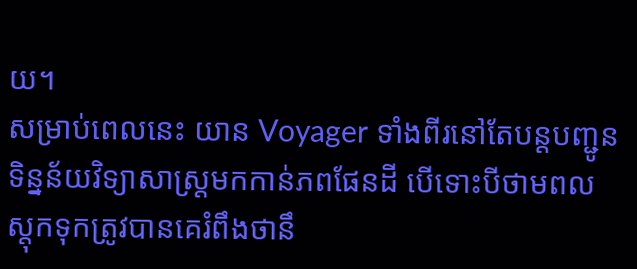យ។
សម្រាប់ពេលនេះ យាន Voyager ទាំងពីរនៅតែបន្តបញ្ជូនទិន្នន័យវិទ្យាសាស្រ្តមកកាន់ភពផែនដី បើទោះបីថាមពលស្តុកទុកត្រូវបានគេរំពឹងថានឹ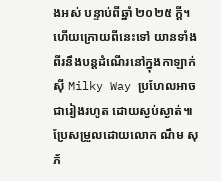ងអស់ បន្ទាប់ពីឆ្នាំ ២០២៥ ក្តី។
ហើយក្រោយពីនេះទៅ យានទាំងពីរនឹងបន្តដំណើរនៅក្នុងកាឡាក់ស៊ី Milky Way ប្រហែលអាចជារៀងរហូត ដោយស្ងប់ស្ងាត់៕
ប្រែសម្រួលដោយលោក ណឹម សុភ័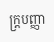ក្រ្តបញ្ញា